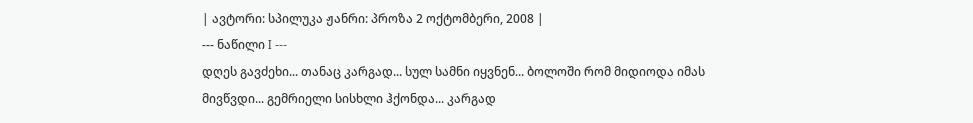| ავტორი: სპილუკა ჟანრი: პროზა 2 ოქტომბერი, 2008 |
--- ნაწილი I ---
დღეს გავძეხი... თანაც კარგად... სულ სამნი იყვნენ... ბოლოში რომ მიდიოდა იმას მივწვდი... გემრიელი სისხლი ჰქონდა... კარგად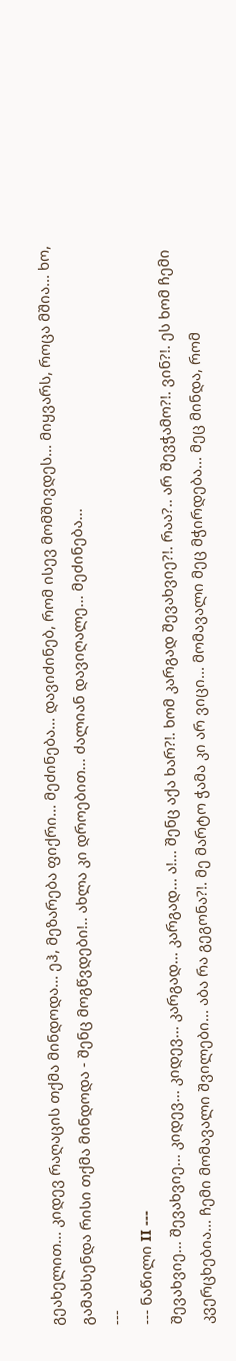გეახელით... კიდევ რაღაცის თქმა მინდოდა... ეჰ, მეზარება ფიქრი... მეძინება... დავიძინებ, რომ ისევ მომშივდეს... მიყვარს, როცა მშია... ხო, გამახსენდა რისი თქმა მინდოდა - შენც მოგწვდები!.. ახლა კი დროებით... ძალიან დავიღალე... მეძინება...
---
--- ნაწილი II ---
შევახვიე... შევახვიე... კიდევ... კიდევ... კარგად... კარგად... ა!... შენც აქა ხარ?!. ხომ კარგად შევახვიე?!. რაა?.. არ შევჭამო?!. ვინ?!. ეს ხომ ჩემი კვერცხებია... ჩემი მომავალი შვილები... აბა რა გეგონა?!. მე მარტო ჭამა კი არ ვიცი... მომავალი მეც მჭირდება... მეც მინდა, რომ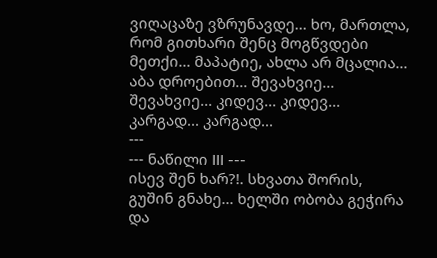ვიღაცაზე ვზრუნავდე... ხო, მართლა, რომ გითხარი შენც მოგწვდები მეთქი... მაპატიე, ახლა არ მცალია... აბა დროებით... შევახვიე... შევახვიე... კიდევ... კიდევ... კარგად... კარგად...
---
--- ნაწილი III ---
ისევ შენ ხარ?!. სხვათა შორის, გუშინ გნახე... ხელში ობობა გეჭირა და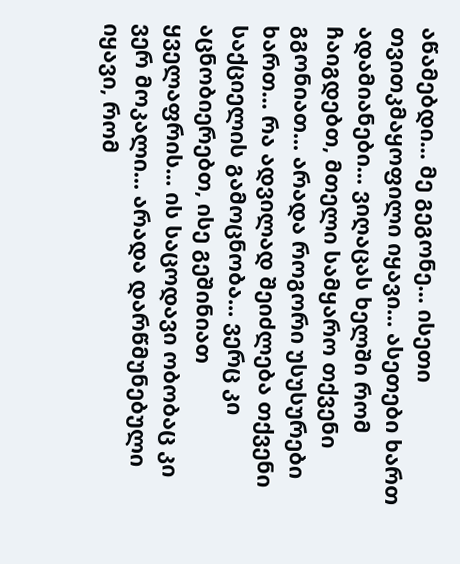აწამებდი... მე გეგონე... ისეთი თვითკმაყოფილი იყავი... ასეთები ხართ ადამიანები... ვიღაცას ხელში რომ ჩაიგდებთ, მთელი სამყარო თქვენი გგონიათ... არადა როგორი უსუსურები ხართ... რა ადვილად შეიძლება თქვენი საქციელის გამოცნობა... ვერც კი აცნობიერებთ, ისე გეშინიათ ყველაფრის... ის საცოდავი ობობაც კი ვერ მოკალი... არადა დარწმუნებული იყავი, რომ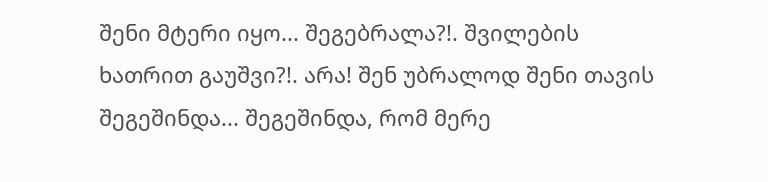შენი მტერი იყო... შეგებრალა?!. შვილების ხათრით გაუშვი?!. არა! შენ უბრალოდ შენი თავის შეგეშინდა... შეგეშინდა, რომ მერე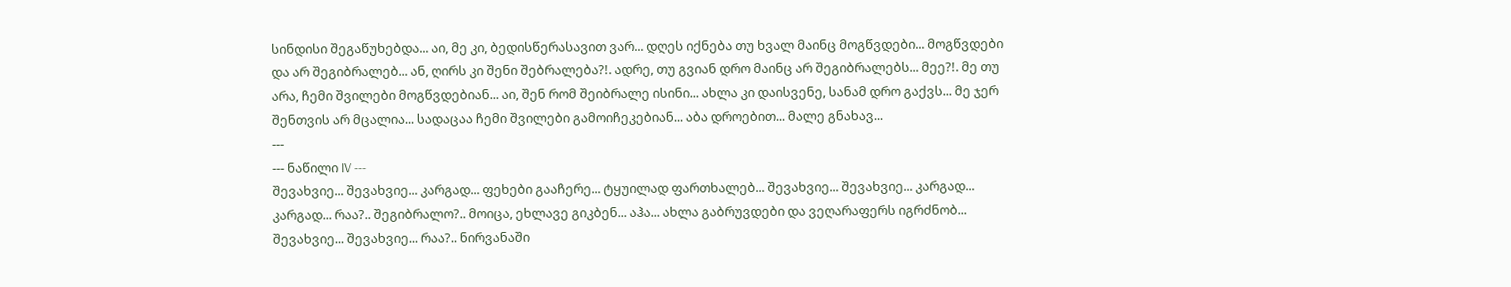სინდისი შეგაწუხებდა... აი, მე კი, ბედისწერასავით ვარ... დღეს იქნება თუ ხვალ მაინც მოგწვდები... მოგწვდები და არ შეგიბრალებ... ან, ღირს კი შენი შებრალება?!. ადრე, თუ გვიან დრო მაინც არ შეგიბრალებს... მეე?!. მე თუ არა, ჩემი შვილები მოგწვდებიან... აი, შენ რომ შეიბრალე ისინი... ახლა კი დაისვენე, სანამ დრო გაქვს... მე ჯერ შენთვის არ მცალია... სადაცაა ჩემი შვილები გამოიჩეკებიან... აბა დროებით... მალე გნახავ...
---
--- ნაწილი IV ---
შევახვიე... შევახვიე... კარგად... ფეხები გააჩერე... ტყუილად ფართხალებ... შევახვიე... შევახვიე... კარგად... კარგად... რაა?.. შეგიბრალო?.. მოიცა, ეხლავე გიკბენ... აჰა... ახლა გაბრუვდები და ვეღარაფერს იგრძნობ... შევახვიე... შევახვიე... რაა?.. ნირვანაში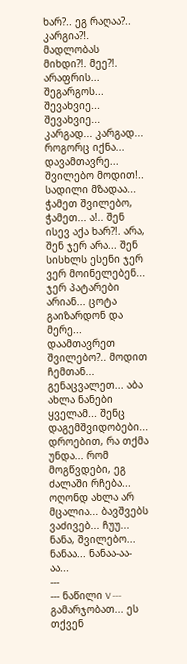ხარ?.. ეგ რაღაა?.. კარგია?!. მადლობას მიხდი?!. მეე?!. არაფრის... შეგარგოს... შევახვიე... შევახვიე... კარგად... კარგად... როგორც იქნა... დავამთავრე... შვილებო მოდით!.. სადილი მზადაა... ჭამეთ შვილებო, ჭამეთ... ა!.. შენ ისევ აქა ხარ?!. არა, შენ ჯერ არა... შენ სისხლს ესენი ჯერ ვერ მოინელებენ... ჯერ პატარები არიან... ცოტა გაიზარდონ და მერე... დაამთავრეთ შვილებო?.. მოდით ჩემთან... გენაცვალეთ... აბა ახლა ნანები ყველამ... შენც დაგემშვიდობები... დროებით, რა თქმა უნდა... რომ მოგწვდები, ეგ ძალაში რჩება... ოღონდ ახლა არ მცალია... ბავშვებს ვაძივებ... ჩუუ... ნანა, შვილებო... ნანაა... ნანაა-აა-აა...
---
--- ნაწილი V ---
გამარჯობათ... ეს თქვენ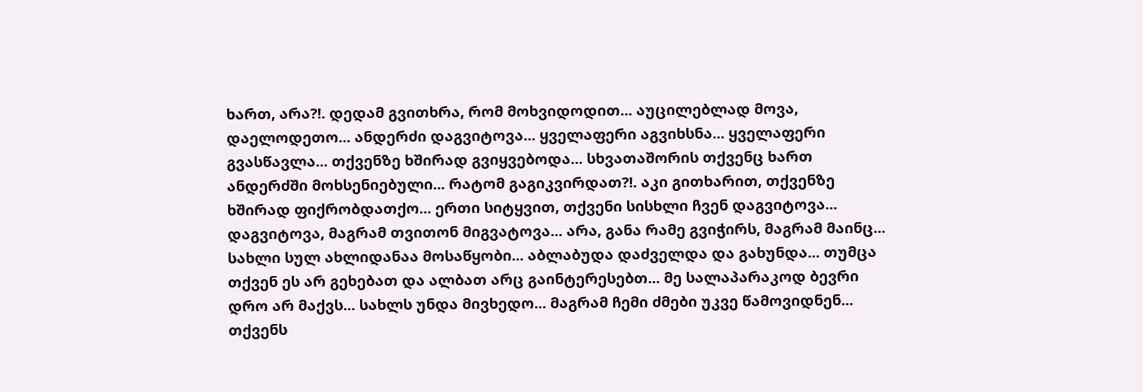ხართ, არა?!. დედამ გვითხრა, რომ მოხვიდოდით... აუცილებლად მოვა, დაელოდეთო... ანდერძი დაგვიტოვა... ყველაფერი აგვიხსნა... ყველაფერი გვასწავლა... თქვენზე ხშირად გვიყვებოდა... სხვათაშორის თქვენც ხართ ანდერძში მოხსენიებული... რატომ გაგიკვირდათ?!. აკი გითხარით, თქვენზე ხშირად ფიქრობდათქო... ერთი სიტყვით, თქვენი სისხლი ჩვენ დაგვიტოვა... დაგვიტოვა, მაგრამ თვითონ მიგვატოვა... არა, განა რამე გვიჭირს, მაგრამ მაინც... სახლი სულ ახლიდანაა მოსაწყობი... აბლაბუდა დაძველდა და გახუნდა... თუმცა თქვენ ეს არ გეხებათ და ალბათ არც გაინტერესებთ... მე სალაპარაკოდ ბევრი დრო არ მაქვს... სახლს უნდა მივხედო... მაგრამ ჩემი ძმები უკვე წამოვიდნენ... თქვენს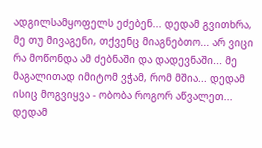ადგილსამყოფელს ეძებენ... დედამ გვითხრა, მე თუ მივაგენი, თქვენც მიაგნებთო... არ ვიცი რა მოწონდა ამ ძებნაში და დადევნაში... მე მაგალითად იმიტომ ვჭამ, რომ მშია... დედამ ისიც მოგვიყვა - ობობა როგორ აწვალეთ... დედამ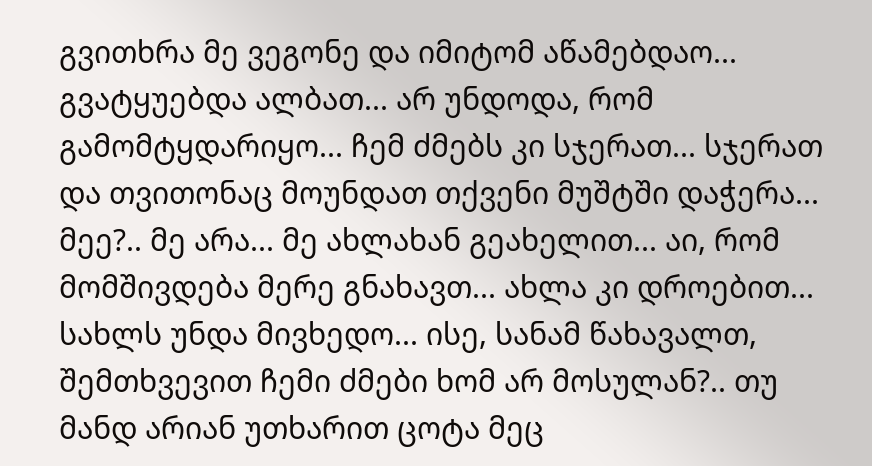გვითხრა მე ვეგონე და იმიტომ აწამებდაო... გვატყუებდა ალბათ... არ უნდოდა, რომ გამომტყდარიყო... ჩემ ძმებს კი სჯერათ... სჯერათ და თვითონაც მოუნდათ თქვენი მუშტში დაჭერა... მეე?.. მე არა... მე ახლახან გეახელით... აი, რომ მომშივდება მერე გნახავთ... ახლა კი დროებით... სახლს უნდა მივხედო... ისე, სანამ წახავალთ, შემთხვევით ჩემი ძმები ხომ არ მოსულან?.. თუ მანდ არიან უთხარით ცოტა მეც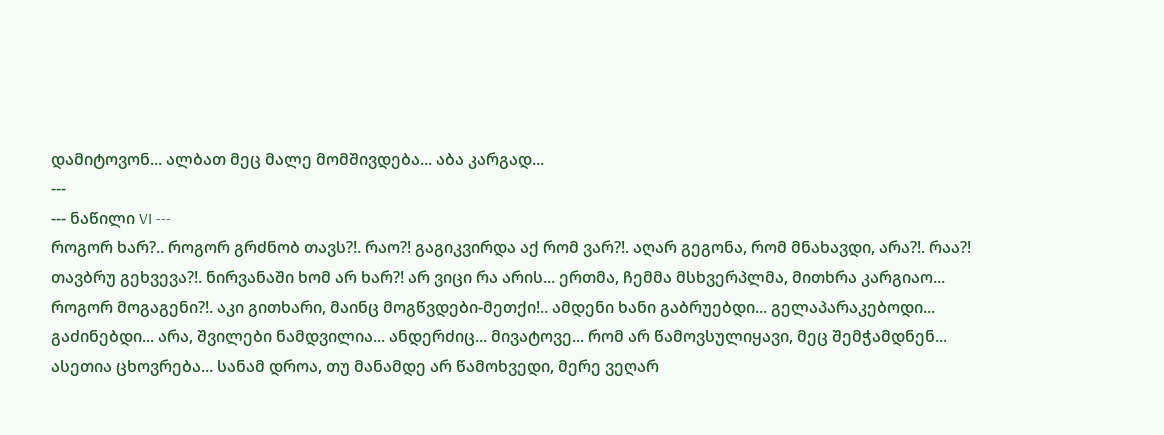დამიტოვონ... ალბათ მეც მალე მომშივდება... აბა კარგად...
---
--- ნაწილი VI ---
როგორ ხარ?.. როგორ გრძნობ თავს?!. რაო?! გაგიკვირდა აქ რომ ვარ?!. აღარ გეგონა, რომ მნახავდი, არა?!. რაა?! თავბრუ გეხვევა?!. ნირვანაში ხომ არ ხარ?! არ ვიცი რა არის... ერთმა, ჩემმა მსხვერპლმა, მითხრა კარგიაო... როგორ მოგაგენი?!. აკი გითხარი, მაინც მოგწვდები-მეთქი!.. ამდენი ხანი გაბრუებდი... გელაპარაკებოდი... გაძინებდი... არა, შვილები ნამდვილია... ანდერძიც... მივატოვე... რომ არ წამოვსულიყავი, მეც შემჭამდნენ... ასეთია ცხოვრება... სანამ დროა, თუ მანამდე არ წამოხვედი, მერე ვეღარ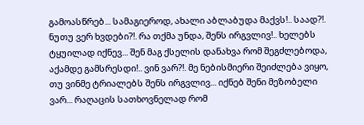გამოასწრებ... სამაგიეროდ, ახალი აბლაბუდა მაქვს!.. საად?!. ნუთუ ვერ ხვდები?!. რა თქმა უნდა, შენს ირგვლივ!.. ხელებს ტყუილად იქნევ... შენ მაგ ქსელის დანახვა რომ შეგძლებოდა, აქამდე გამსრესდი!.. ვინ ვარ?!. მე ნებისმიერი შეიძლება ვიყო, თუ ვინმე ტრიალებს შენს ირგვლივ... იქნებ შენი მეზობელი ვარ... რაღაცის სათხოვნელად რომ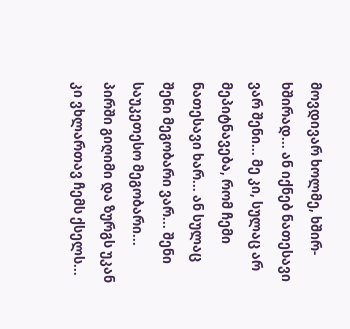მოვდივარ ხოლმე, ხშირ-ხშირად... ან იქნებ ნათესავი ვარ შენი... მე კი, სულაც არ მეპიტნავება, რომ ჩემი ნათესავი ხარ... ან სულაც შენი მეგობარი ვარ... შენი საუკეთესო მეგობარი... პირში გიღიმი და ზურგს უკან კი ვხლართავ ჩემს ქსელს...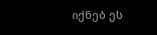იქნებ ეს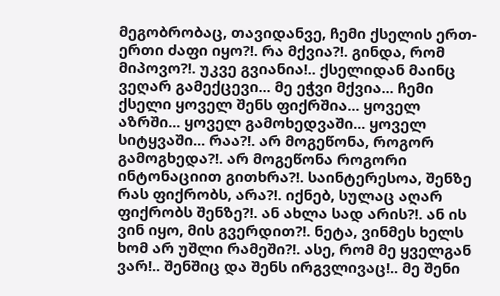მეგობრობაც, თავიდანვე, ჩემი ქსელის ერთ-ერთი ძაფი იყო?!. რა მქვია?!. გინდა, რომ მიპოვო?!. უკვე გვიანია!.. ქსელიდან მაინც ვეღარ გამექცევი... მე ეჭვი მქვია... ჩემი ქსელი ყოველ შენს ფიქრშია... ყოველ აზრში... ყოველ გამოხედვაში... ყოველ სიტყვაში... რაა?!. არ მოგეწონა, როგორ გამოგხედა?!. არ მოგეწონა როგორი ინტონაციით გითხრა?!. საინტერესოა, შენზე რას ფიქრობს, არა?!. იქნებ, სულაც აღარ ფიქრობს შენზე?!. ან ახლა სად არის?!. ან ის ვინ იყო, მის გვერდით?!. ნეტა, ვინმეს ხელს ხომ არ უშლი რამეში?!. ასე, რომ მე ყველგან ვარ!.. შენშიც და შენს ირგვლივაც!.. მე შენი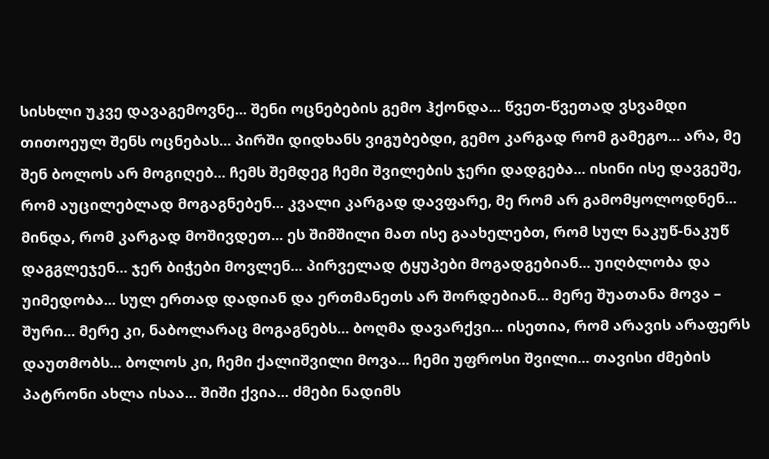სისხლი უკვე დავაგემოვნე... შენი ოცნებების გემო ჰქონდა... წვეთ-წვეთად ვსვამდი თითოეულ შენს ოცნებას... პირში დიდხანს ვიგუბებდი, გემო კარგად რომ გამეგო... არა, მე შენ ბოლოს არ მოგიღებ... ჩემს შემდეგ ჩემი შვილების ჯერი დადგება... ისინი ისე დავგეშე, რომ აუცილებლად მოგაგნებენ... კვალი კარგად დავფარე, მე რომ არ გამომყოლოდნენ... მინდა, რომ კარგად მოშივდეთ... ეს შიმშილი მათ ისე გაახელებთ, რომ სულ ნაკუწ-ნაკუწ დაგგლეჯენ... ჯერ ბიჭები მოვლენ... პირველად ტყუპები მოგადგებიან... უიღბლობა და უიმედობა... სულ ერთად დადიან და ერთმანეთს არ შორდებიან... მერე შუათანა მოვა – შური... მერე კი, ნაბოლარაც მოგაგნებს... ბოღმა დავარქვი... ისეთია, რომ არავის არაფერს დაუთმობს... ბოლოს კი, ჩემი ქალიშვილი მოვა... ჩემი უფროსი შვილი... თავისი ძმების პატრონი ახლა ისაა... შიში ქვია... ძმები ნადიმს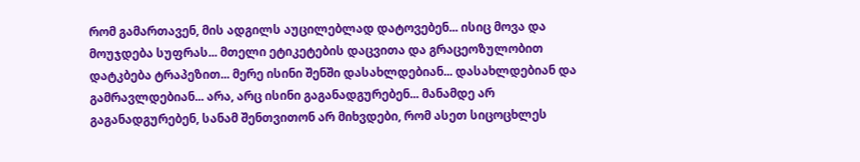რომ გამართავენ, მის ადგილს აუცილებლად დატოვებენ... ისიც მოვა და მოუჯდება სუფრას... მთელი ეტიკეტების დაცვითა და გრაცეოზულობით დატკბება ტრაპეზით... მერე ისინი შენში დასახლდებიან... დასახლდებიან და გამრავლდებიან... არა, არც ისინი გაგანადგურებენ... მანამდე არ გაგანადგურებენ, სანამ შენთვითონ არ მიხვდები, რომ ასეთ სიცოცხლეს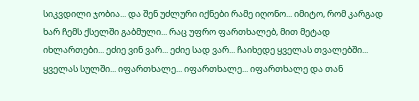სიკვდილი ჯობია... და შენ უძლური იქნები რამე იღონო... იმიტო, რომ კარგად ხარ ჩემს ქსელში გაბმული... რაც უფრო ფართხალებ, მით მეტად იხლართები... ეძიე ვინ ვარ... ეძიე სად ვარ... ჩაიხედე ყველას თვალებში... ყველას სულში... იფართხალე... იფართხალე... იფართხალე და თან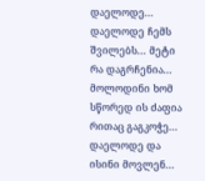დაელოდე... დაელოდე ჩემს შვილებს... მეტი რა დაგრჩენია... მოლოდინი ხომ სწორედ ის ძაფია რითაც გაგკოჭე... დაელოდე და ისინი მოვლენ...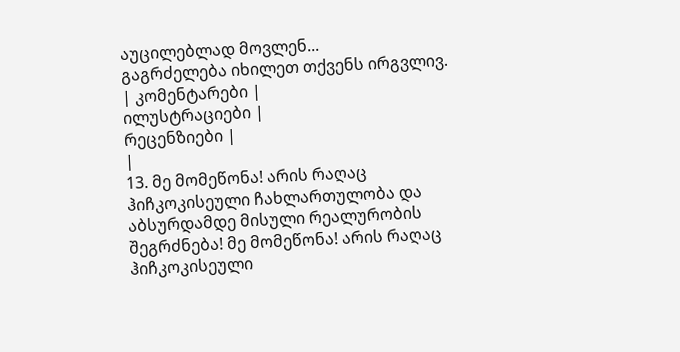აუცილებლად მოვლენ...
გაგრძელება იხილეთ თქვენს ირგვლივ.
| კომენტარები |
ილუსტრაციები |
რეცენზიები |
|
13. მე მომეწონა! არის რაღაც ჰიჩკოკისეული ჩახლართულობა და აბსურდამდე მისული რეალურობის შეგრძნება! მე მომეწონა! არის რაღაც ჰიჩკოკისეული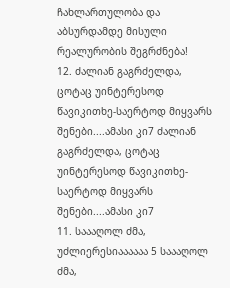ჩახლართულობა და აბსურდამდე მისული რეალურობის შეგრძნება!
12. ძალიან გაგრძელდა, ცოტაც უინტერესოდ წავიკითხე-საერტოდ მიყვარს შენები....ამასი კი7 ძალიან გაგრძელდა, ცოტაც უინტერესოდ წავიკითხე-საერტოდ მიყვარს შენები....ამასი კი7
11. საააღოლ ძმა, უძლიერესიაააააა 5 საააღოლ ძმა,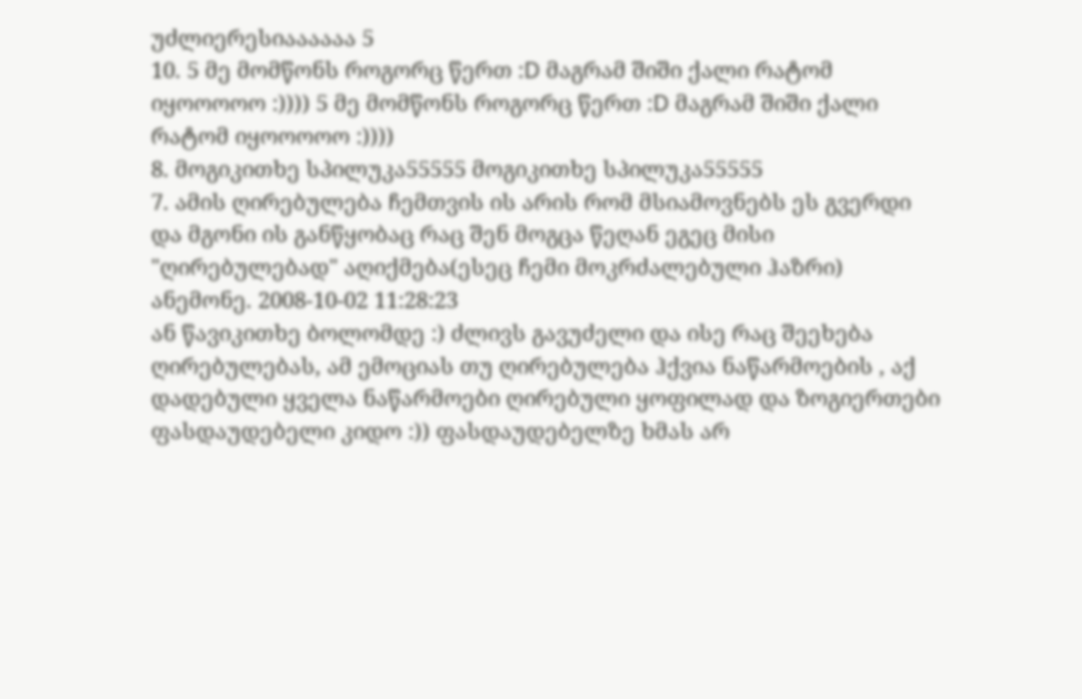უძლიერესიაააააა 5
10. 5 მე მომწონს როგორც წერთ :D მაგრამ შიში ქალი რატომ იყოოოოო :)))) 5 მე მომწონს როგორც წერთ :D მაგრამ შიში ქალი რატომ იყოოოოო :))))
8. მოგიკითხე სპილუკა55555 მოგიკითხე სპილუკა55555
7. ამის ღირებულება ჩემთვის ის არის რომ მსიამოვნებს ეს გვერდი და მგონი ის განწყობაც რაც შენ მოგცა წეღან ეგეც მისი "ღირებულებად" აღიქმება(ესეც ჩემი მოკრძალებული ჰაზრი)
ანემონე. 2008-10-02 11:28:23
ან წავიკითხე ბოლომდე :) ძლივს გავუძელი და ისე რაც შეეხება ღირებულებას, ამ ემოციას თუ ღირებულება ჰქვია ნაწარმოების , აქ დადებული ყველა ნაწარმოები ღირებული ყოფილად და ზოგიერთები ფასდაუდებელი კიდო :)) ფასდაუდებელზე ხმას არ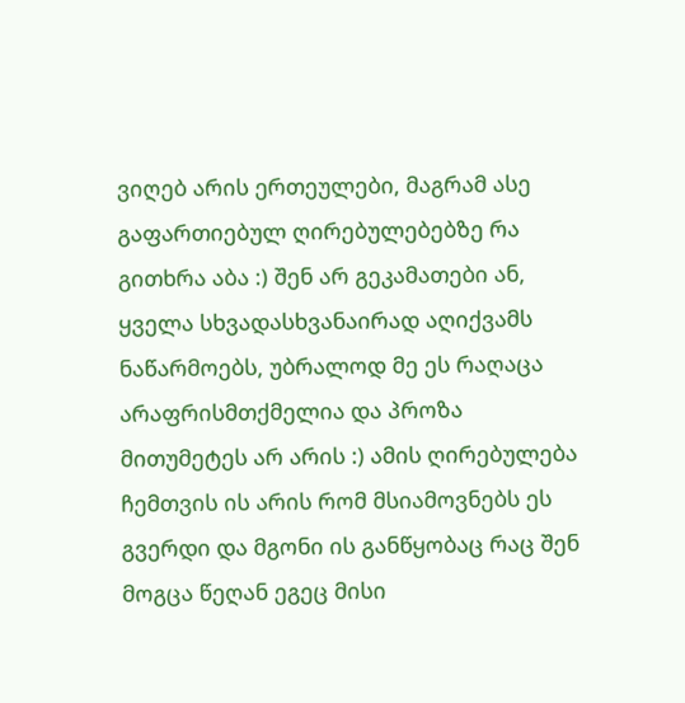ვიღებ არის ერთეულები, მაგრამ ასე გაფართიებულ ღირებულებებზე რა გითხრა აბა :) შენ არ გეკამათები ან, ყველა სხვადასხვანაირად აღიქვამს ნაწარმოებს, უბრალოდ მე ეს რაღაცა არაფრისმთქმელია და პროზა მითუმეტეს არ არის :) ამის ღირებულება ჩემთვის ის არის რომ მსიამოვნებს ეს გვერდი და მგონი ის განწყობაც რაც შენ მოგცა წეღან ეგეც მისი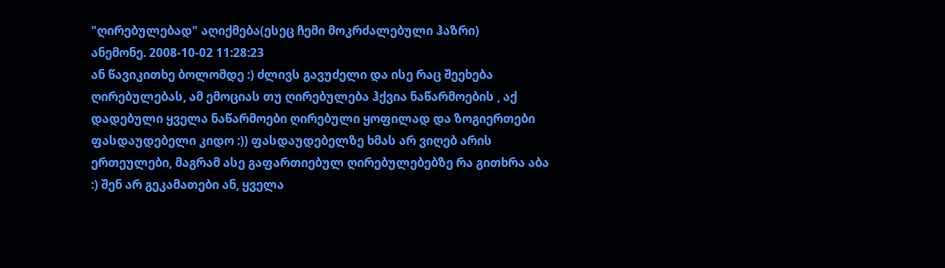"ღირებულებად" აღიქმება(ესეც ჩემი მოკრძალებული ჰაზრი)
ანემონე. 2008-10-02 11:28:23
ან წავიკითხე ბოლომდე :) ძლივს გავუძელი და ისე რაც შეეხება ღირებულებას, ამ ემოციას თუ ღირებულება ჰქვია ნაწარმოების , აქ დადებული ყველა ნაწარმოები ღირებული ყოფილად და ზოგიერთები ფასდაუდებელი კიდო :)) ფასდაუდებელზე ხმას არ ვიღებ არის ერთეულები, მაგრამ ასე გაფართიებულ ღირებულებებზე რა გითხრა აბა :) შენ არ გეკამათები ან, ყველა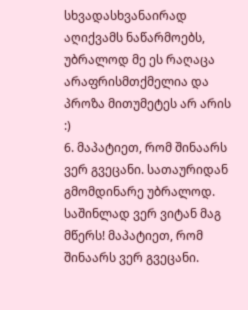სხვადასხვანაირად აღიქვამს ნაწარმოებს, უბრალოდ მე ეს რაღაცა არაფრისმთქმელია და პროზა მითუმეტეს არ არის :)
6. მაპატიეთ, რომ შინაარს ვერ გვეცანი. სათაურიდან გმომდინარე უბრალოდ. საშინლად ვერ ვიტან მაგ მწერს! მაპატიეთ, რომ შინაარს ვერ გვეცანი.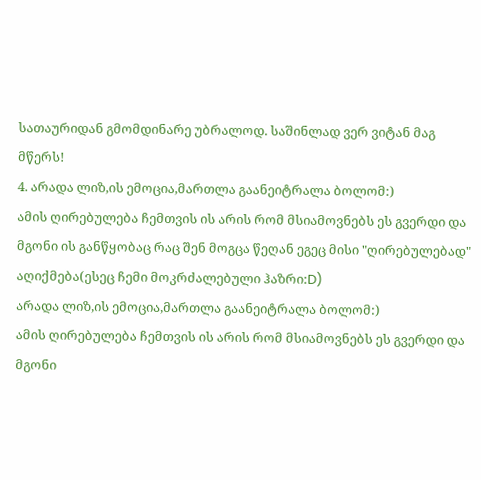სათაურიდან გმომდინარე უბრალოდ. საშინლად ვერ ვიტან მაგ მწერს!
4. არადა ლიზ,ის ემოცია,მართლა გაანეიტრალა ბოლომ:)
ამის ღირებულება ჩემთვის ის არის რომ მსიამოვნებს ეს გვერდი და მგონი ის განწყობაც რაც შენ მოგცა წეღან ეგეც მისი "ღირებულებად" აღიქმება(ესეც ჩემი მოკრძალებული ჰაზრი:D)
არადა ლიზ,ის ემოცია,მართლა გაანეიტრალა ბოლომ:)
ამის ღირებულება ჩემთვის ის არის რომ მსიამოვნებს ეს გვერდი და მგონი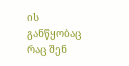ის განწყობაც რაც შენ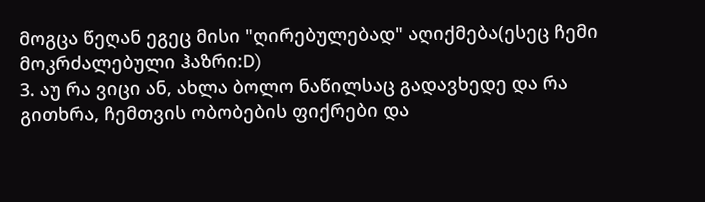მოგცა წეღან ეგეც მისი "ღირებულებად" აღიქმება(ესეც ჩემი მოკრძალებული ჰაზრი:D)
3. აუ რა ვიცი ან, ახლა ბოლო ნაწილსაც გადავხედე და რა გითხრა, ჩემთვის ობობების ფიქრები და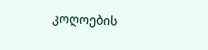კოღოების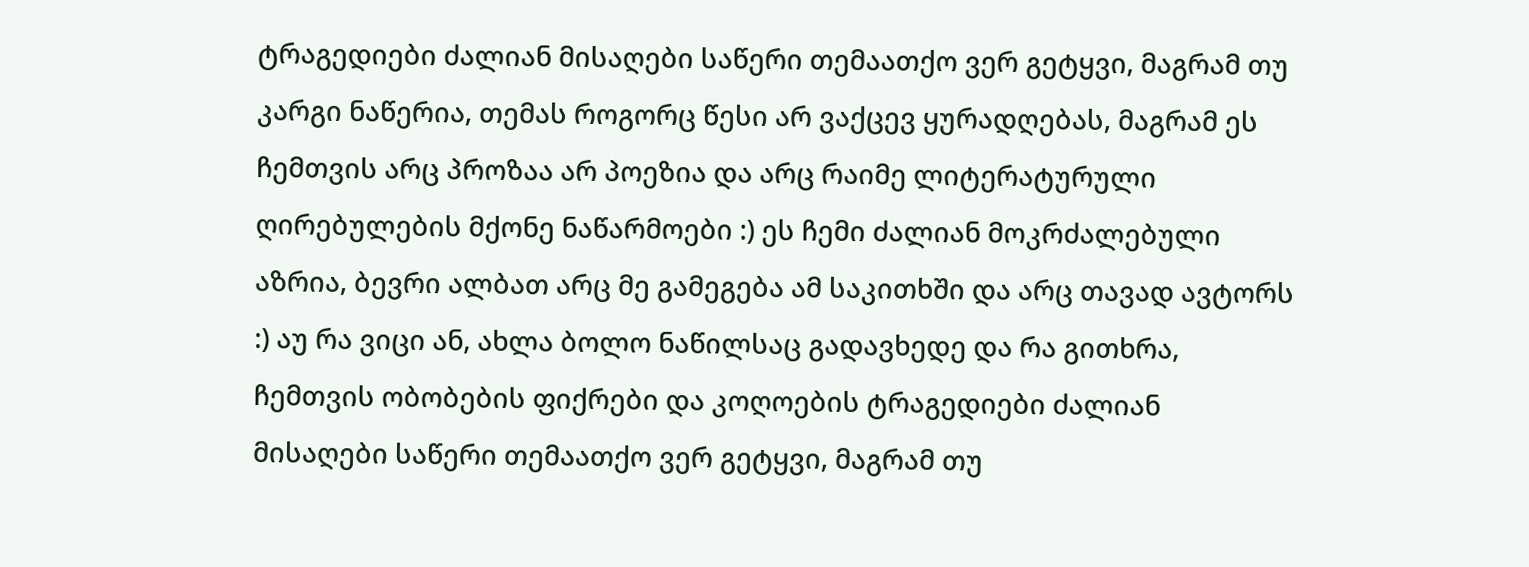ტრაგედიები ძალიან მისაღები საწერი თემაათქო ვერ გეტყვი, მაგრამ თუ კარგი ნაწერია, თემას როგორც წესი არ ვაქცევ ყურადღებას, მაგრამ ეს ჩემთვის არც პროზაა არ პოეზია და არც რაიმე ლიტერატურული ღირებულების მქონე ნაწარმოები :) ეს ჩემი ძალიან მოკრძალებული აზრია, ბევრი ალბათ არც მე გამეგება ამ საკითხში და არც თავად ავტორს :) აუ რა ვიცი ან, ახლა ბოლო ნაწილსაც გადავხედე და რა გითხრა, ჩემთვის ობობების ფიქრები და კოღოების ტრაგედიები ძალიან მისაღები საწერი თემაათქო ვერ გეტყვი, მაგრამ თუ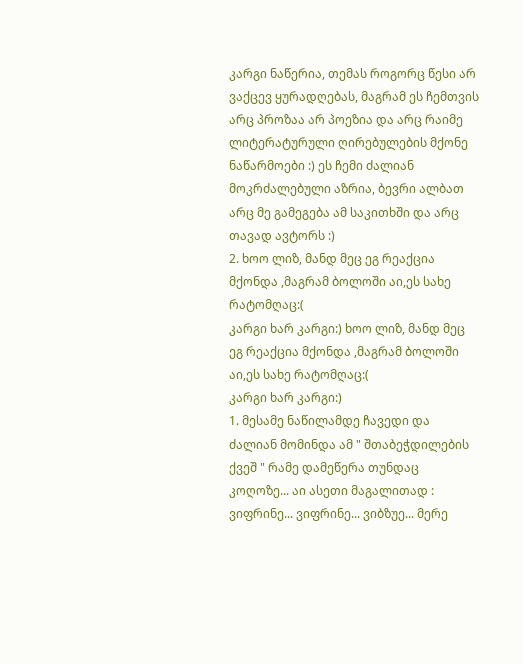კარგი ნაწერია, თემას როგორც წესი არ ვაქცევ ყურადღებას, მაგრამ ეს ჩემთვის არც პროზაა არ პოეზია და არც რაიმე ლიტერატურული ღირებულების მქონე ნაწარმოები :) ეს ჩემი ძალიან მოკრძალებული აზრია, ბევრი ალბათ არც მე გამეგება ამ საკითხში და არც თავად ავტორს :)
2. ხოო ლიზ, მანდ მეც ეგ რეაქცია მქონდა ,მაგრამ ბოლოში აი,ეს სახე რატომღაც:(
კარგი ხარ კარგი:) ხოო ლიზ, მანდ მეც ეგ რეაქცია მქონდა ,მაგრამ ბოლოში აი,ეს სახე რატომღაც:(
კარგი ხარ კარგი:)
1. მესამე ნაწილამდე ჩავედი და ძალიან მომინდა ამ " შთაბეჭდილების ქვეშ " რამე დამეწერა თუნდაც კოღოზე... აი ასეთი მაგალითად :
ვიფრინე... ვიფრინე... ვიბზუე... მერე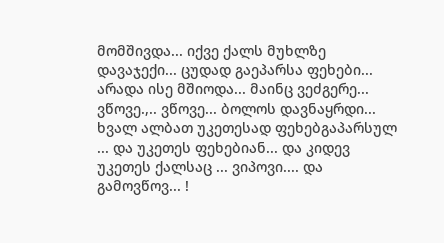მომშივდა... იქვე ქალს მუხლზე დავაჯექი... ცუდად გაეპარსა ფეხები... არადა ისე მშიოდა... მაინც ვეძგერე... ვწოვე.,.. ვწოვე... ბოლოს დავნაყრდი... ხვალ ალბათ უკეთესად ფეხებგაპარსულ ... და უკეთეს ფეხებიან... და კიდევ უკეთეს ქალსაც ... ვიპოვი.... და გამოვწოვ... !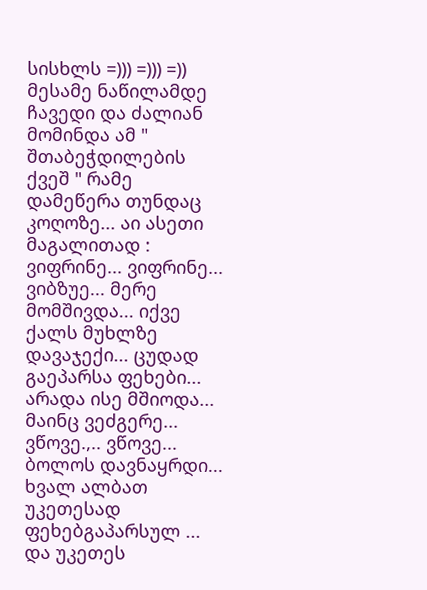სისხლს =))) =))) =)) მესამე ნაწილამდე ჩავედი და ძალიან მომინდა ამ " შთაბეჭდილების ქვეშ " რამე დამეწერა თუნდაც კოღოზე... აი ასეთი მაგალითად :
ვიფრინე... ვიფრინე... ვიბზუე... მერე მომშივდა... იქვე ქალს მუხლზე დავაჯექი... ცუდად გაეპარსა ფეხები... არადა ისე მშიოდა... მაინც ვეძგერე... ვწოვე.,.. ვწოვე... ბოლოს დავნაყრდი... ხვალ ალბათ უკეთესად ფეხებგაპარსულ ... და უკეთეს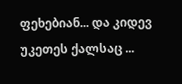ფეხებიან... და კიდევ უკეთეს ქალსაც ...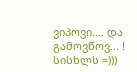ვიპოვი.... და გამოვწოვ... ! სისხლს =)))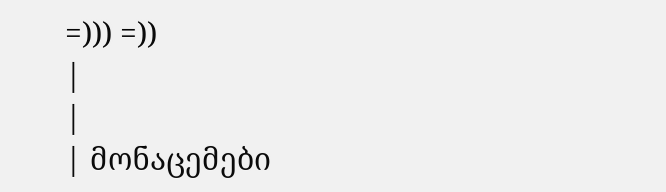=))) =))
|
|
| მონაცემები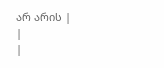არ არის |
|
|